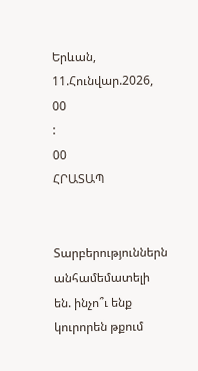Երևան, 11.Հունվար.2026,
00
:
00
ՀՐԱՏԱՊ


Տարբերություններն անհամեմատելի են. ինչո՞ւ ենք կուրորեն թքում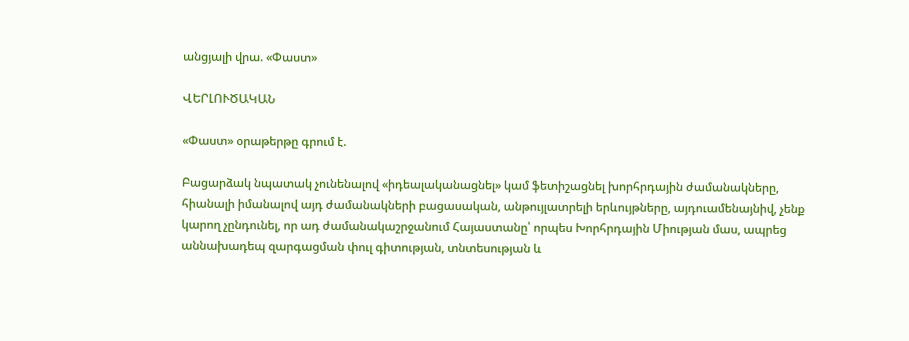անցյալի վրա. «Փաստ»

ՎԵՐԼՈՒԾԱԿԱՆ

«Փաստ» օրաթերթը գրում է.

Բացարձակ նպատակ չունենալով «իդեալականացնել» կամ ֆետիշացնել խորհրդային ժամանակները, հիանալի իմանալով այդ ժամանակների բացասական, անթույլատրելի երևույթները, այդուամենայնիվ, չենք կարող չընդունել, որ ադ ժամանակաշրջանում Հայաստանը՝ որպես Խորհրդային Միության մաս, ապրեց աննախադեպ զարգացման փուլ գիտության, տնտեսության և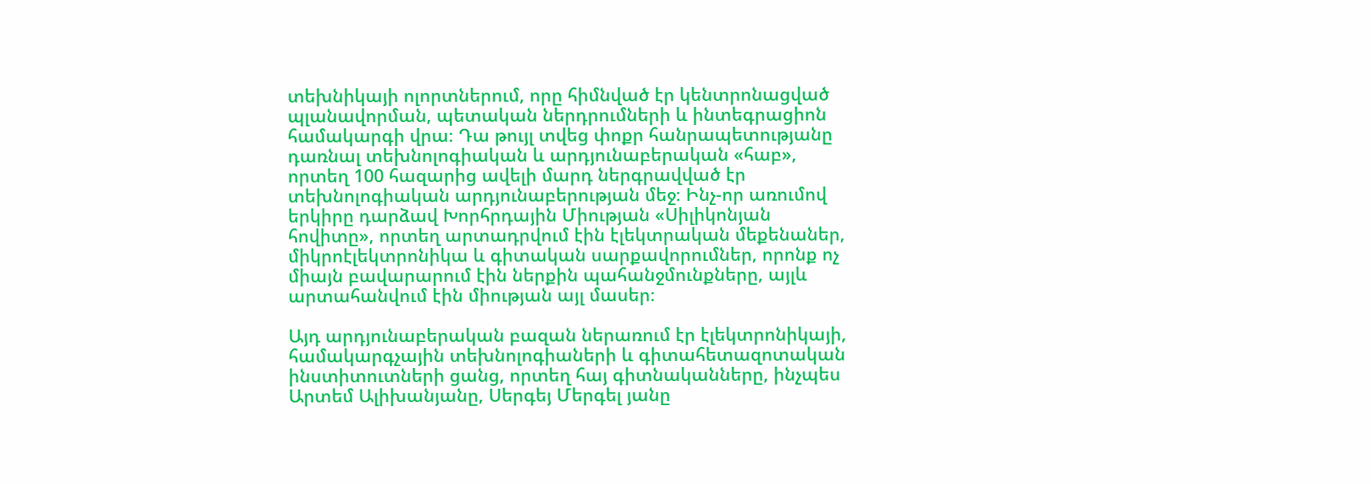տեխնիկայի ոլորտներում, որը հիմնված էր կենտրոնացված պլանավորման, պետական ներդրումների և ինտեգրացիոն համակարգի վրա։ Դա թույլ տվեց փոքր հանրապետությանը դառնալ տեխնոլոգիական և արդյունաբերական «հաբ», որտեղ 100 հազարից ավելի մարդ ներգրավված էր տեխնոլոգիական արդյունաբերության մեջ։ Ինչ-որ առումով երկիրը դարձավ Խորհրդային Միության «Սիլիկոնյան հովիտը», որտեղ արտադրվում էին էլեկտրական մեքենաներ, միկրոէլեկտրոնիկա և գիտական սարքավորումներ, որոնք ոչ միայն բավարարում էին ներքին պահանջմունքները, այլև արտահանվում էին միության այլ մասեր։

Այդ արդյունաբերական բազան ներառում էր էլեկտրոնիկայի, համակարգչային տեխնոլոգիաների և գիտահետազոտական ինստիտուտների ցանց, որտեղ հայ գիտնականները, ինչպես Արտեմ Ալիխանյանը, Սերգեյ Մերգել յանը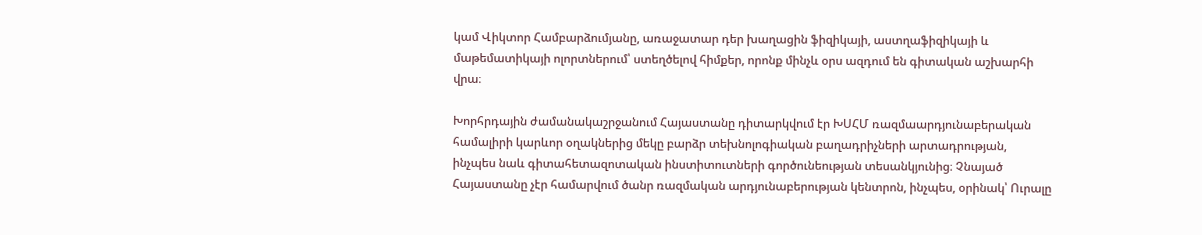կամ Վիկտոր Համբարձումյանը, առաջատար դեր խաղացին ֆիզիկայի, աստղաֆիզիկայի և մաթեմատիկայի ոլորտներում՝ ստեղծելով հիմքեր, որոնք մինչև օրս ազդում են գիտական աշխարհի վրա։

Խորհրդային ժամանակաշրջանում Հայաստանը դիտարկվում էր ԽՍՀՄ ռազմաարդյունաբերական համալիրի կարևոր օղակներից մեկը բարձր տեխնոլոգիական բաղադրիչների արտադրության, ինչպես նաև գիտահետազոտական ինստիտուտների գործունեության տեսանկյունից։ Չնայած Հայաստանը չէր համարվում ծանր ռազմական արդյունաբերության կենտրոն, ինչպես, օրինակ՝ Ուրալը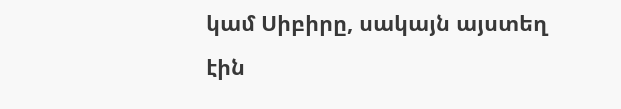կամ Սիբիրը, սակայն այստեղ էին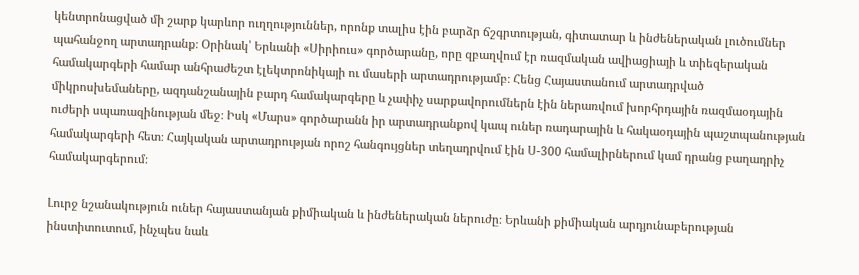կենտրոնացված մի շարք կարևոր ուղղություններ, որոնք տալիս էին բարձր ճշգրտության, գիտատար և ինժեներական լուծումներ պահանջող արտադրանք։ Օրինակ՝ Երևանի «Սիրիուս» գործարանը, որը զբաղվում էր ռազմական ավիացիայի և տիեզերական համակարգերի համար անհրաժեշտ էլեկտրոնիկայի ու մասերի արտադրությամբ։ Հենց Հայաստանում արտադրված միկրոսխեմաները, ազդանշանային բարդ համակարգերը և չափիչ սարքավորումներն էին ներառվում խորհրդային ռազմաօդային ուժերի սպառազինության մեջ։ Իսկ «Մարս» գործարանն իր արտադրանքով կապ ուներ ռադարային և հակաօդային պաշտպանության համակարգերի հետ։ Հայկական արտադրության որոշ հանգույցներ տեղադրվում էին Ս-300 համալիրներում կամ դրանց բաղադրիչ համակարգերում։

Լուրջ նշանակություն ուներ հայաստանյան քիմիական և ինժեներական ներուժը։ Երևանի քիմիական արդյունաբերության ինստիտուտում, ինչպես նաև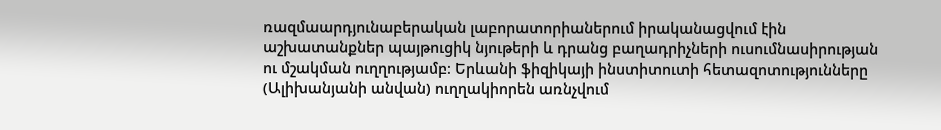ռազմաարդյունաբերական լաբորատորիաներում իրականացվում էին աշխատանքներ պայթուցիկ նյութերի և դրանց բաղադրիչների ուսումնասիրության ու մշակման ուղղությամբ։ Երևանի ֆիզիկայի ինստիտուտի հետազոտությունները (Ալիխանյանի անվան) ուղղակիորեն առնչվում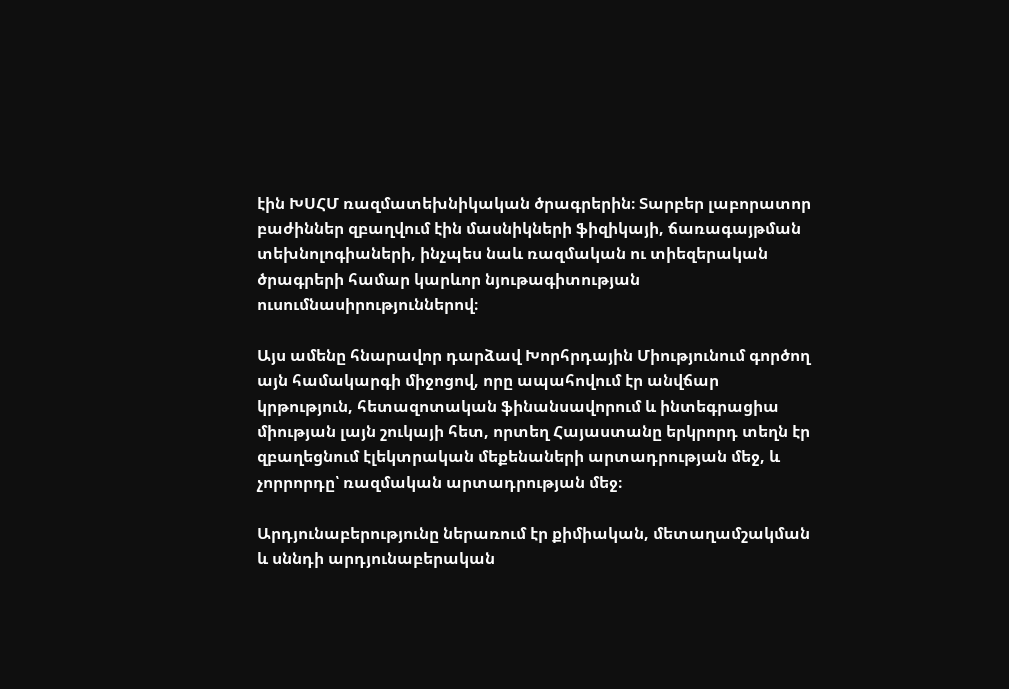էին ԽՍՀՄ ռազմատեխնիկական ծրագրերին։ Տարբեր լաբորատոր բաժիններ զբաղվում էին մասնիկների ֆիզիկայի, ճառագայթման տեխնոլոգիաների, ինչպես նաև ռազմական ու տիեզերական ծրագրերի համար կարևոր նյութագիտության ուսումնասիրություններով։

Այս ամենը հնարավոր դարձավ Խորհրդային Միությունում գործող այն համակարգի միջոցով, որը ապահովում էր անվճար կրթություն, հետազոտական ֆինանսավորում և ինտեգրացիա միության լայն շուկայի հետ, որտեղ Հայաստանը երկրորդ տեղն էր զբաղեցնում էլեկտրական մեքենաների արտադրության մեջ, և չորրորդը՝ ռազմական արտադրության մեջ։

Արդյունաբերությունը ներառում էր քիմիական, մետաղամշակման և սննդի արդյունաբերական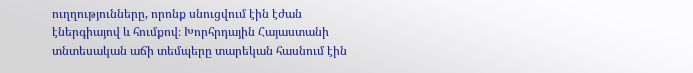ուղղությունները, որոնք սնուցվում էին էժան էներգիայով և հումքով։ Խորհրդային Հայաստանի տնտեսական աճի տեմպերը տարեկան հասնում էին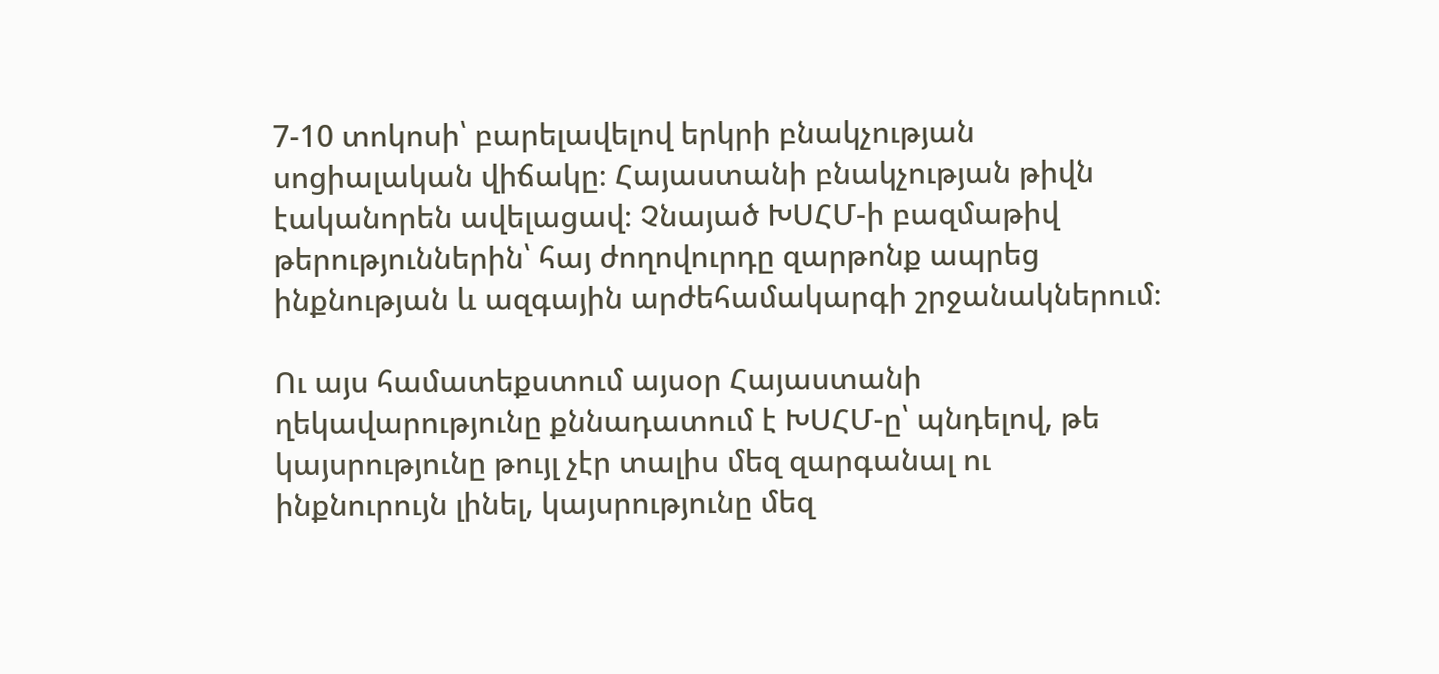7-10 տոկոսի՝ բարելավելով երկրի բնակչության սոցիալական վիճակը։ Հայաստանի բնակչության թիվն էականորեն ավելացավ։ Չնայած ԽՍՀՄ-ի բազմաթիվ թերություններին՝ հայ ժողովուրդը զարթոնք ապրեց ինքնության և ազգային արժեհամակարգի շրջանակներում։

Ու այս համատեքստում այսօր Հայաստանի ղեկավարությունը քննադատում է ԽՍՀՄ-ը՝ պնդելով, թե կայսրությունը թույլ չէր տալիս մեզ զարգանալ ու ինքնուրույն լինել, կայսրությունը մեզ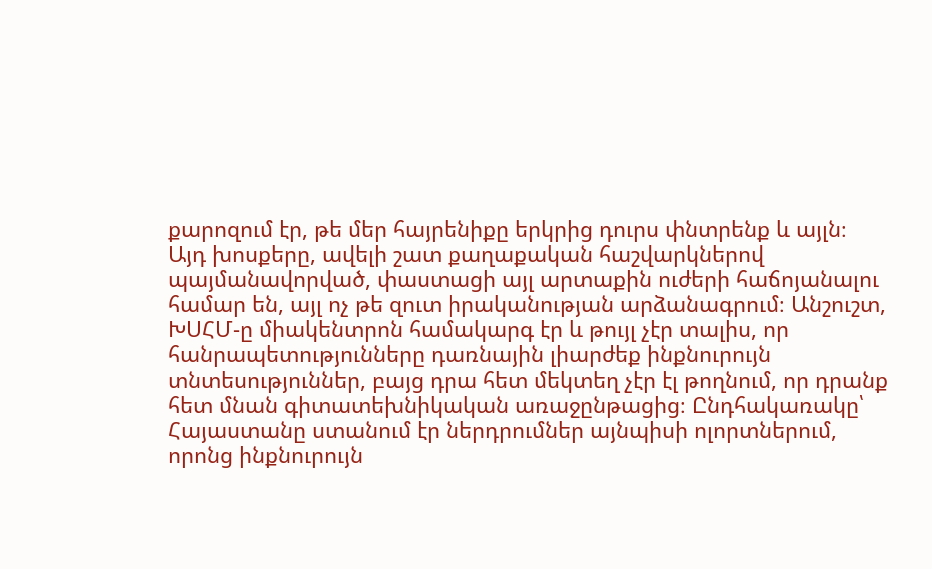քարոզում էր, թե մեր հայրենիքը երկրից դուրս փնտրենք և այլն։ Այդ խոսքերը, ավելի շատ քաղաքական հաշվարկներով պայմանավորված, փաստացի այլ արտաքին ուժերի հաճոյանալու համար են, այլ ոչ թե զուտ իրականության արձանագրում։ Անշուշտ, ԽՍՀՄ-ը միակենտրոն համակարգ էր և թույլ չէր տալիս, որ հանրապետությունները դառնային լիարժեք ինքնուրույն տնտեսություններ, բայց դրա հետ մեկտեղ չէր էլ թողնում, որ դրանք հետ մնան գիտատեխնիկական առաջընթացից։ Ընդհակառակը՝ Հայաստանը ստանում էր ներդրումներ այնպիսի ոլորտներում, որոնց ինքնուրույն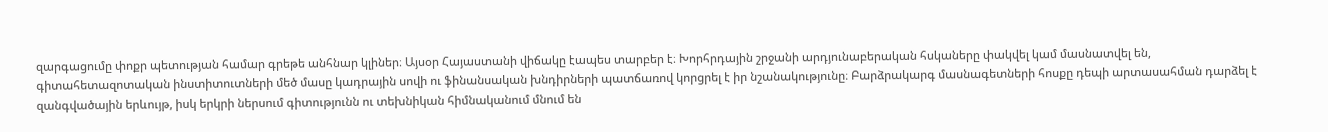զարգացումը փոքր պետության համար գրեթե անհնար կլիներ։ Այսօր Հայաստանի վիճակը էապես տարբեր է։ Խորհրդային շրջանի արդյունաբերական հսկաները փակվել կամ մասնատվել են, գիտահետազոտական ինստիտուտների մեծ մասը կադրային սովի ու ֆինանսական խնդիրների պատճառով կորցրել է իր նշանակությունը։ Բարձրակարգ մասնագետների հոսքը դեպի արտասահման դարձել է զանգվածային երևույթ, իսկ երկրի ներսում գիտությունն ու տեխնիկան հիմնականում մնում են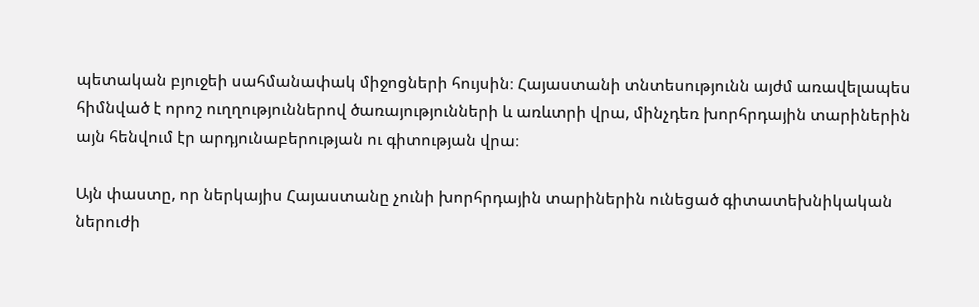պետական բյուջեի սահմանափակ միջոցների հույսին։ Հայաստանի տնտեսությունն այժմ առավելապես հիմնված է որոշ ուղղություններով ծառայությունների և առևտրի վրա, մինչդեռ խորհրդային տարիներին այն հենվում էր արդյունաբերության ու գիտության վրա։

Այն փաստը, որ ներկայիս Հայաստանը չունի խորհրդային տարիներին ունեցած գիտատեխնիկական ներուժի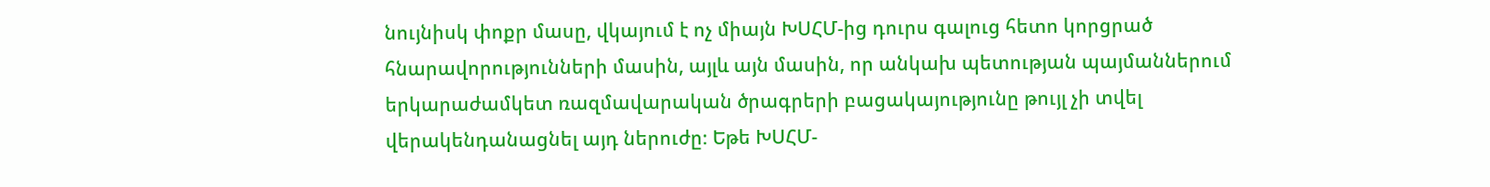նույնիսկ փոքր մասը, վկայում է ոչ միայն ԽՍՀՄ-ից դուրս գալուց հետո կորցրած հնարավորությունների մասին, այլև այն մասին, որ անկախ պետության պայմաններում երկարաժամկետ ռազմավարական ծրագրերի բացակայությունը թույլ չի տվել վերակենդանացնել այդ ներուժը։ Եթե ԽՍՀՄ-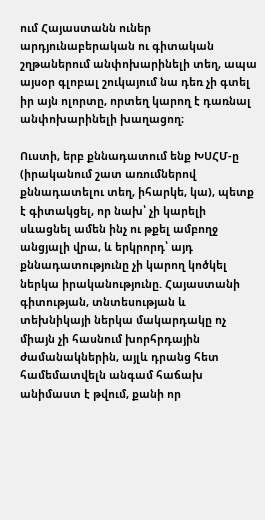ում Հայաստանն ուներ արդյունաբերական ու գիտական շղթաներում անփոխարինելի տեղ, ապա այսօր գլոբալ շուկայում նա դեռ չի գտել իր այն ոլորտը, որտեղ կարող է դառնալ անփոխարինելի խաղացող։

Ուստի, երբ քննադատում ենք ԽՍՀՄ-ը (իրականում շատ առումներով քննադատելու տեղ, իհարկե, կա), պետք է գիտակցել, որ նախ՝ չի կարելի սևացնել ամեն ինչ ու թքել ամբողջ անցյալի վրա, և երկրորդ՝ այդ քննադատությունը չի կարող կոծկել ներկա իրականությունը. Հայաստանի գիտության, տնտեսության և տեխնիկայի ներկա մակարդակը ոչ միայն չի հասնում խորհրդային ժամանակներին, այլև դրանց հետ համեմատվելն անգամ հաճախ անիմաստ է թվում, քանի որ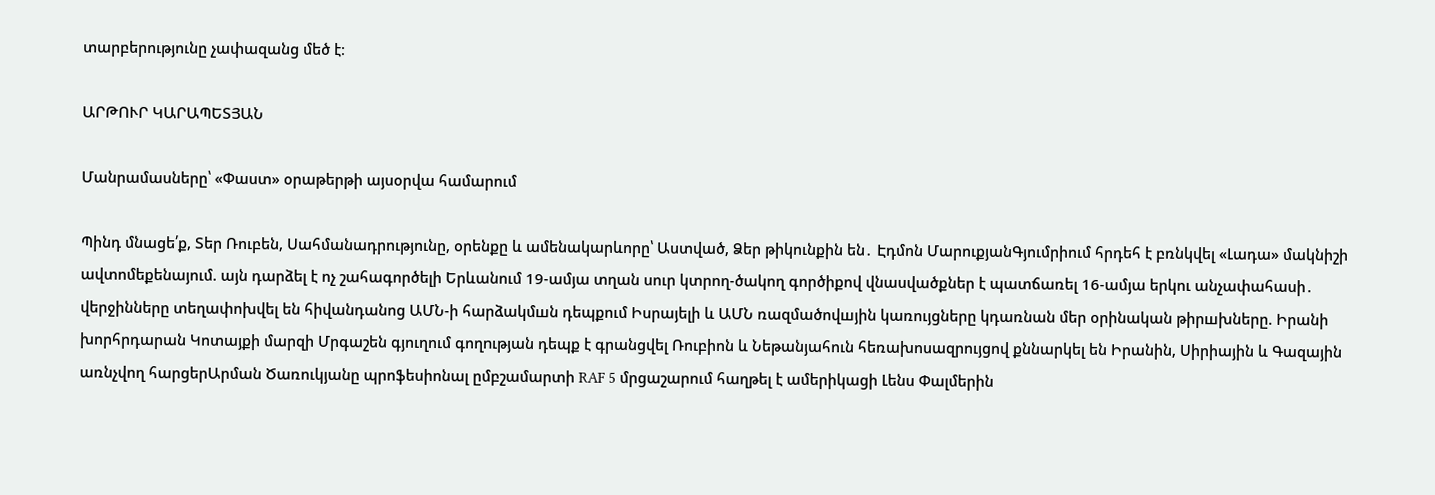տարբերությունը չափազանց մեծ է։

ԱՐԹՈՒՐ ԿԱՐԱՊԵՏՅԱՆ

Մանրամասները՝ «Փաստ» օրաթերթի այսօրվա համարում

Պինդ մնացե՛ք, Տեր Ռուբեն, Սահմանադրությունը, օրենքը և ամենակարևորը՝ Աստված, Ձեր թիկունքին են․ Էդմոն ՄարուքյանԳյումրիում հրդեհ է բռնկվել «Լադա» մակնիշի ավտոմեքենայում. այն դարձել է ոչ շահագործելի Երևանում 19-ամյա տղան սուր կտրող-ծակող գործիքով վնասվածքներ է պատճառել 16-ամյա երկու անչափահասի․ վերջինները տեղափոխվել են հիվանդանոց ԱՄՆ-ի հարձակմшն դեպքում Իսրայելի և ԱՄՆ ռազմածովшյին կառույցները կդառնան մեր օրինական թիրшխները. Իրանի խորհրդարան Կոտայքի մարզի Մրգաշեն գյուղում գողnւթյան դեպք է գրանցվել Ռուբիոն և Նեթանյահուն հեռախոսազրույցով քննարկել են Իրանին, Սիրիային և Գազային առնչվող հարցերԱրման Ծառուկյանը պրոֆեսիոնալ ըմբշամարտի RAF 5 մրցաշարում հաղթել է ամերիկացի Լենս Փալմերին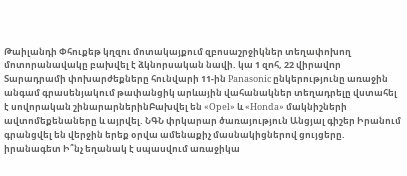Թաիլանդի Փհուքեթ կղզու մոտակայքում զբոսաշրջիկներ տեղափոխող մոտորանավակը բախվել է ձկնորսական նավի. կա 1 զnհ, 22 վիրավnր Տարադրամի փոխարժեքները հունվարի 11-ին Panasonic ընկերությունը առաջին անգամ գրասենյակում թափանցիկ արևային վահանակներ տեղադրելը վստահել է սովորական շինարարներինԲախվել են «Opel» և «Honda» մակնիշների ավտոմեքենաները և այրվել. ՆԳՆ փրկարար ծառայություն Անցյալ գիշեր Իրանում գրանցվել են վերջին երեք օրվա ամենաքիչ մասնակիցներով ցույցերը. իրանագետ Ի՞նչ եղանակ է սպասվում առաջիկա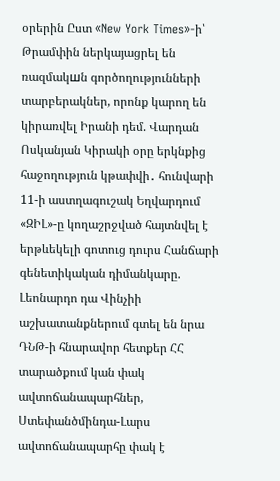օրերին Ըստ «New York Times»-ի՝ Թրամփին ներկայացրել են ռազմակшն գործողությունների տարբերակներ, որոնք կարող են կիրառվել Իրանի դեմ. Վարդան Ոսկանյան Կիրակի օրը երկնքից հաջողություն կթափվի․ հունվարի 11-ի աստղագուշակ Եղվարդում «ԶԻԼ»-ը կողաշրջված հայտնվել է երթևեկելի գոտուց դուրս Հանճարի գենետիկական դիմանկարը. Լեոնարդո դա Վինչիի աշխատանքներում գտել են նրա ԴՆԹ-ի հնարավոր հետքեր ՀՀ տարածքում կան փակ ավտոճանապարհներ, Ստեփանծմինդա-Լարս ավտոճանապարհը փակ է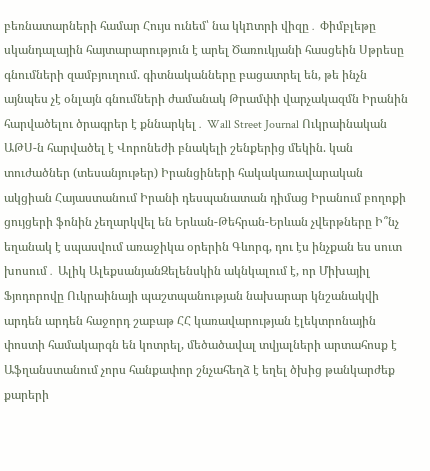բեռնատարների համար Հույս ունեմ՝ նա կկnտրի վիզը․ Փիմբլեթը սկանդալային հայտարարություն է արել Ծառուկյանի հասցեին Սթրեսը գնումների զամբյուղում. գիտնականները բացատրել են, թե ինչն այնպես չէ օնլայն գնումների ժամանակ Թրամփի վարչակազմն Իրանին հարվածելու ծրագրեր է քննարկել․ Wall Street Journal Ուկրաինական ԱԹՍ-ն հարվածել է Վորոնեժի բնակելի շենքերից մեկին. կան տուժածներ (տեսանյութեր) Իրանցիների հակակառավարական ակցիան Հայաստանում Իրանի դեսպանատան դիմաց Իրանում բողոքի ցույցերի ֆոնին չեղարկվել են Երևան-Թեհրան-Երևան չվերթները Ի՞նչ եղանակ է սպասվում առաջիկա օրերին Գևորգ, դու էս ինչքան ես սուտ խոսում․ Ալիկ ԱլեքսանյանԶելենսկին ակնկալում է, որ Միխայիլ Ֆյոդորովը Ուկրաինայի պաշտպանության նախարար կնշանակվի արդեն արդեն հաջորդ շաբաթ ՀՀ կառավարության էլեկտրոնային փոստի համակարգն են կոտրել, մեծածավալ տվյալների արտահոսք է Աֆղանստանում չորս հանքափոր շնչահեղձ է եղել ծխից թանկարժեք քարերի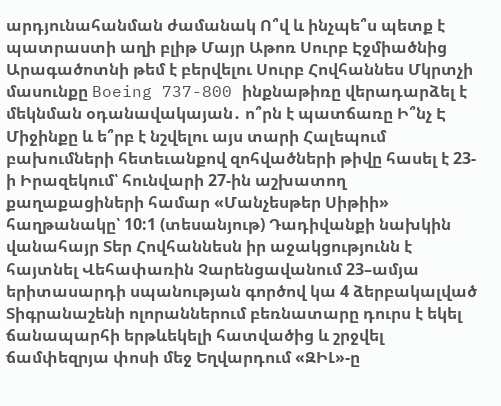արդյունահանման ժամանակ Ո՞վ և ինչպե՞ս պետք է պատրաստի աղի բլիթ Մայր Աթոռ Սուրբ Էջմիածնից Արագածոտնի թեմ է բերվելու Սուրբ Հովհաննես Մկրտչի մասունքը Boeing 737-800 ինքնաթիռը վերադարձել է մեկնման օդանավակայան․ ո՞րն է պատճառը Ի՞նչ Է Միջինքը և ե՞րբ է նշվելու այս տարի Հալեպում բախումների հետեւանքով զոհվածների թիվը հասել է 23-ի Իրազեկում՝ հունվարի 27-ին աշխատող քաղաքացիների համար «Մանչեսթեր Սիթիի» հաղթանակը՝ 10:1 (տեսանյութ) Դադիվանքի նախկին վանահայր Տեր Հովհաննեսն իր աջակցությունն է հայտնել Վեհափառին Չարենցավանում 23–ամյա երիտասարդի սպանության գործով կա 4 ձերբակալված Տիգրանաշենի ոլորաններում բեռնատարը դուրս է եկել ճանապարհի երթևեկելի հատվածից և շրջվել ճամփեզրյա փոսի մեջ Եղվարդում «ԶԻԼ»-ը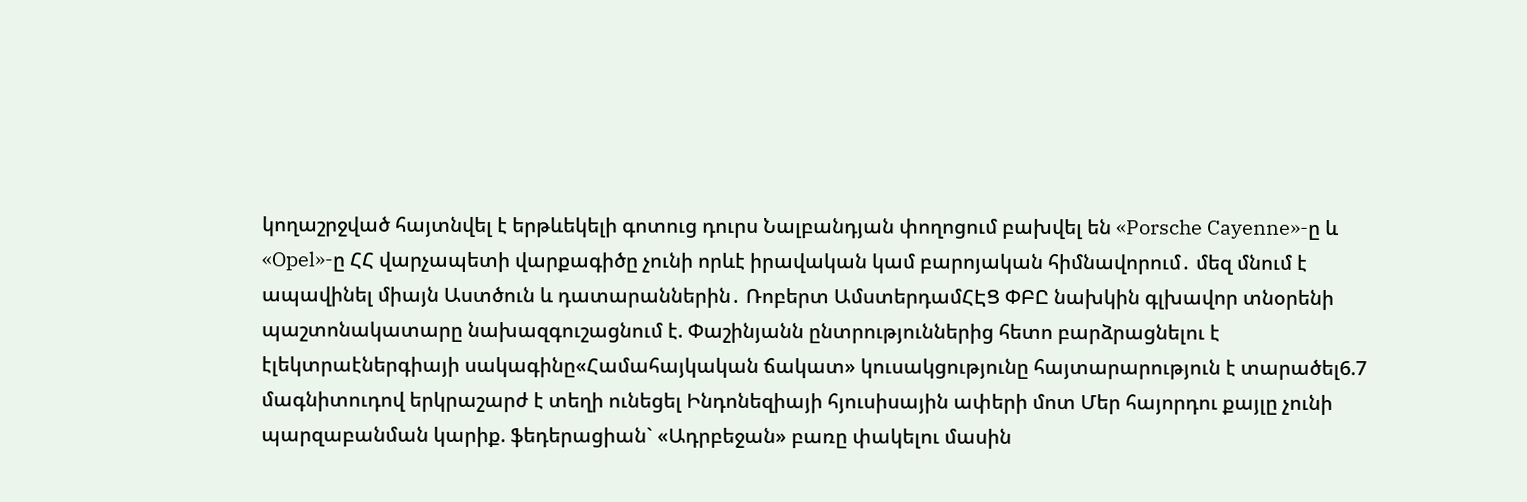կողաշրջված հայտնվել է երթևեկելի գոտուց դուրս Նալբանդյան փողոցում բախվել են «Porsche Cayenne»-ը և «Opel»-ը ՀՀ վարչապետի վարքագիծը չունի որևէ իրավական կամ բարոյական հիմնավորում․ մեզ մնում է ապավինել միայն Աստծուն և դատարաններին․ Ռոբերտ ԱմստերդամՀԷՑ ՓԲԸ նախկին գլխավոր տնօրենի պաշտոնակատարը նախազգուշացնում է. Փաշինյանն ընտրություններից հետո բարձրացնելու է էլեկտրաէներգիայի սակագինը«Համահայկական ճակատ» կուսակցությունը հայտարարություն է տարածել6.7 մագնիտուդով երկրաշարժ է տեղի ունեցել Ինդոնեզիայի հյուսիսային ափերի մոտ Մեր հայորդու քայլը չունի պարզաբանման կարիք. ֆեդերացիան` «Ադրբեջան» բառը փակելու մասին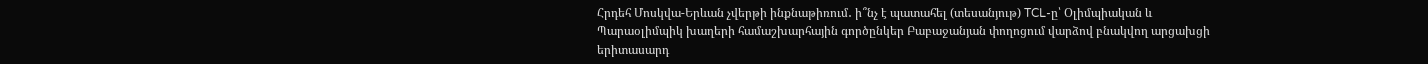Հրդեհ Մոսկվա-Երևան չվերթի ինքնաթիռում․ ի՞նչ է պատահել (տեսանյութ) TCL-ը՝ Օլիմպիական և Պարաօլիմպիկ խաղերի համաշխարհային գործընկեր Բաբաջանյան փողոցում վարձով բնակվող արցախցի երիտասարդ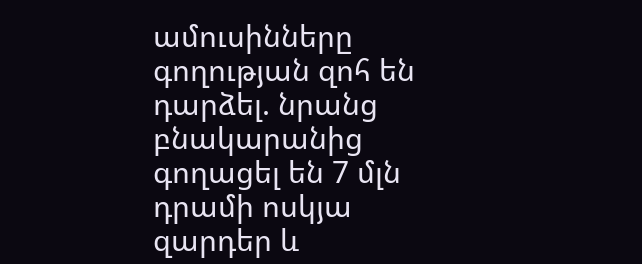ամուսինները գողության զոհ են դարձել. նրանց բնակարանից գողացել են 7 մլն դրամի ոսկյա զարդեր և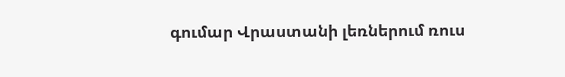գումար Վրաստանի լեռներում ռուս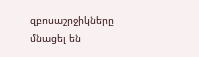զբոսաշրջիկները մնացել են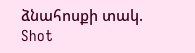ձնահոսքի տակ. Shot